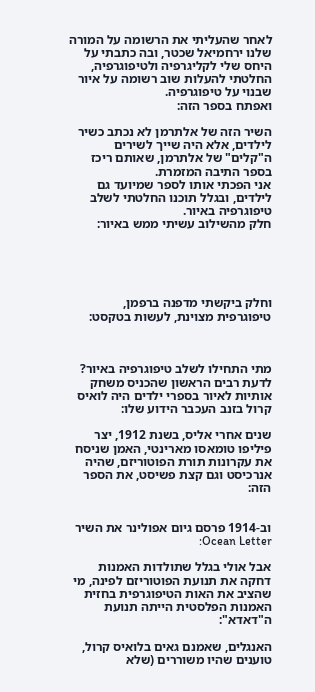לאחר שהעליתי את הרשומה על המורה שלנו ירחמיאל שכטר, ובה כתבתי על היחס שלי לקליגרפיה ולטיפוגרפיה, החלטתי להעלות שוב רשומה על איור שבנוי על טיפוגרפיה.
ואפתח בספר הזה:

השיר הזה של אלתרמן לא נכתב כשיר לילדים, אלא היה שייך לשירים ה"קלים" של אלתרמן, שאותם ריכז בספר התיבה המזמרת.
אני הפכתי אותו לספר שמיועד גם לילדים, ובגלל תוכנו החלטתי לשלב טיפוגרפיה באיור.
חלק מהשילוב עשיתי ממש באיור:





וחלק ביקשתי מדפנה ברפמן, טיפוגרפית מצוינת, לעשות בטקסט:



מתי התחילו לשלב טיפוגרפיה באיור?
לדעת רבים הראשון שהכניס משחק אותיות לאיור בספרי ילדים היה לואיס קרול בזנב העכבר הידוע שלו:

שנים אחרי אליס, בשנת 1912, יצר פיליפו טומאסו מארינטי, האמן שניסח את עקרונות תורת הפוטוריזם, שהיה אנרכיסט וגם קצת פשיסט, את הספר הזה:


וב-1914 פרסם גיום אפולינר את השיר Ocean Letter:

אבל אולי בגלל שתולדות האמנות דחקה את תנועת הפוטוריזם לפינה, מי שהציב את האות הטיפוגרפית בחזית האמנות הפלסטית הייתה תנועת ה"דאדא":

האנגלים, שאמנם גאים בלואיס קרול, טוענים שהיו משוררים (שלא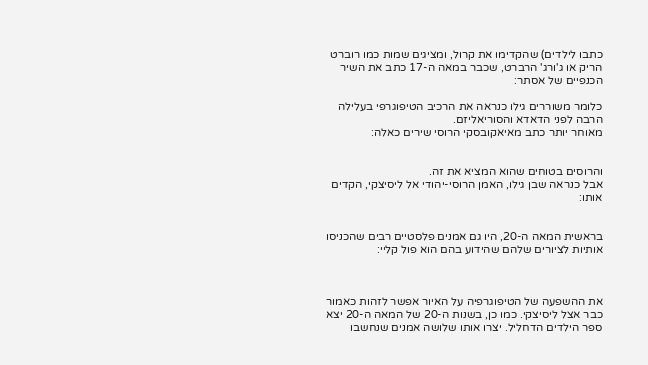כתבו לילדים) שהקדימו את קרול, ומציגים שמות כמו רוברט הריק או ג'ורג' הרברט, שכבר במאה ה-17 כתב את השיר הכנפיים של אסתר:

כלומר משוררים גילו כנראה את הרכיב הטיפוגרפי בעלילה הרבה לפני הדאדא והסוריאליזם.
מאוחר יותר כתב מאיאקובסקי הרוסי שירים כאלה:


והרוסים בטוחים שהוא המציא את זה.
אבל כנראה שבן גילו, האמן הרוסי-יהודי אל ליסיצקי, הקדים אותו:


בראשית המאה ה-20, היו גם אמנים פלסטיים רבים שהכניסו אותיות לציורים שלהם שהידוע בהם הוא פול קליי:



את ההשפעה של הטיפוגרפיה על האיור אפשר לזהות כאמור כבר אצל ליסיצקי. כמו כן, בשנות ה-20 של המאה ה-20 יצא ספר הילדים הדחליל. יצרו אותו שלושה אמנים שנחשבו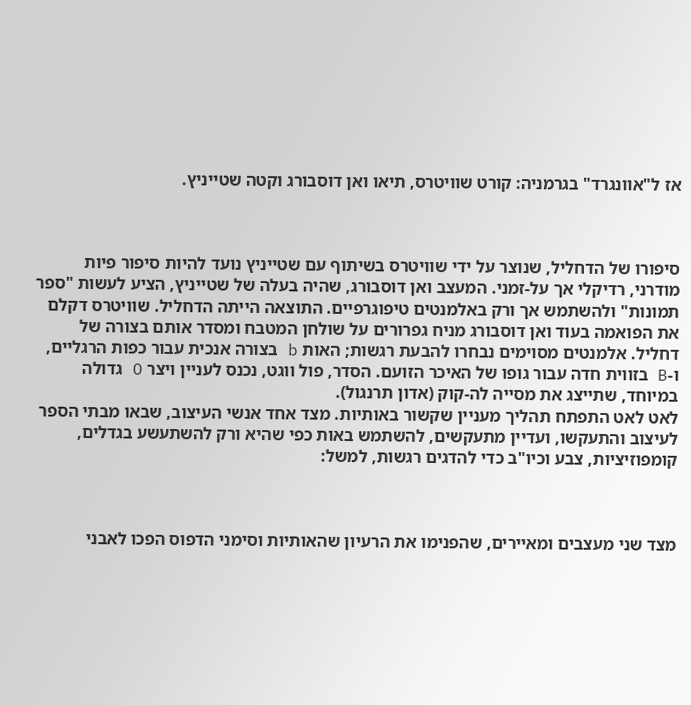אז ל"אוונגרד" בגרמניה: קורט שוויטרס, תיאו ואן דוסבורג וקטה שטייניץ.



סיפורו של הדחליל, שנוצר על ידי שוויטרס בשיתוף עם שטייניץ נועד להיות סיפור פיות מודרני, רדיקלי אך על-זמני. המעצב ואן דוסבורג, שהיה בעלה של שטייניץ, הציע לעשות "ספר תמונות" ולהשתמש אך ורק באלמנטים טיפוגרפיים. התוצאה הייתה הדחליל. שוויטרס דקלם את הפואמה בעוד ואן דוסבורג מניח גפרורים על שולחן המטבח ומסדר אותם בצורה של דחליל. אלמנטים מסוימים נבחרו להבעת רגשות; האות b בצורה אנכית עבור כפות הרגליים, ו-B בזווית חדה עבור גופו של האיכר הזועם. הסדר, פול ווגט, נכנס לעניין ויצר O גדולה במיוחד, שתייצג את מסייה לה-קוק (אדון תרנגול).
לאט לאט התפתח תהליך מעניין שקשור באותיות. מצד אחד אנשי העיצוב, שבאו מבתי הספר לעיצוב והתעקשו, ועדיין מתעקשים, להשתמש באות כפי שהיא ורק להשתעשע בגדלים, קומפוזיציות, צבע וכיו"ב כדי להדגים רגשות, למשל:



מצד שני מעצבים ומאיירים, שהפנימו את הרעיון שהאותיות וסימני הדפוס הפכו לאבני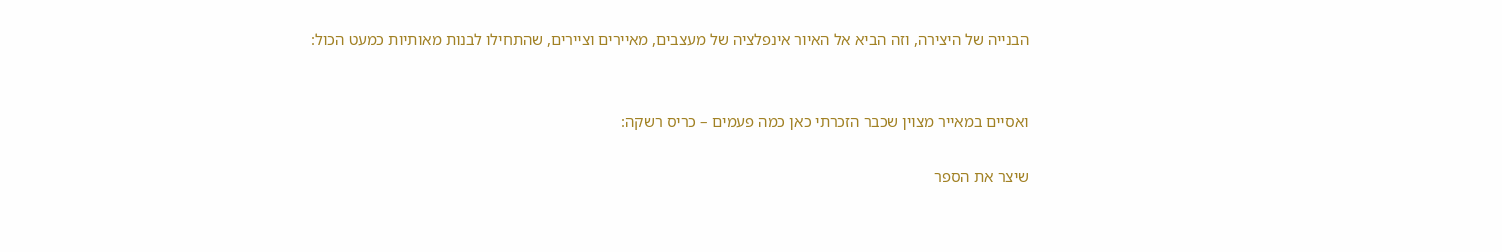הבנייה של היצירה, וזה הביא אל האיור אינפלציה של מעצבים, מאיירים וציירים, שהתחילו לבנות מאותיות כמעט הכול:


ואסיים במאייר מצוין שכבר הזכרתי כאן כמה פעמים – כריס רשקה:

שיצר את הספר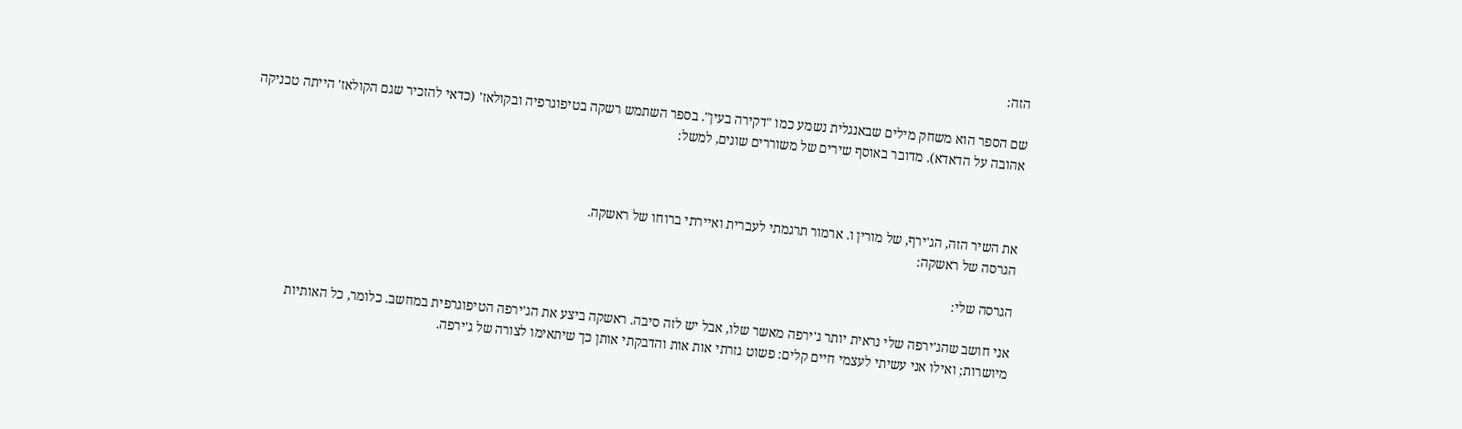הזה:

שם הספר הוא משחק מילים שבאנגלית נשמע כמו "דקירה בעין". בספר השתמש רשקה בטיפוגרפיה ובקולאז' (כדאי להזכיר שגם הקולאז' הייתה טכניקה אהובה על הדאדא). מדובר באוסף שירים של משוררים שונים, למשל:



את השיר הזה, הג'ירף, של מורין ו. ארמור תרגמתי לעברית ואיירתי ברוחו של ראשקה.
הגרסה של ראשקה:

הגרסה שלי:

אני חושב שהג'ירפה שלי נראית יותר ג'ירפה מאשר שלו, אבל יש לזה סיבה. ראשקה ביצע את הג'ירפה הטיפוגרפית במחשב. כלומר, כל האותיות מיושרות; ואילו אני עשיתי לעצמי חיים קלים: פשוט גזרתי אות אות והדבקתי אותן כך שיתאימו לצורה של ג'ירפה.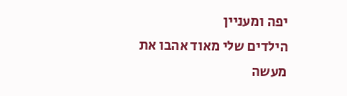יפה ומעניין
הילדים שלי מאוד אהבו את מעשה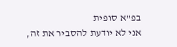בפ"א סופית
אני לא יודעת להסביר את זה,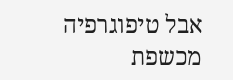אבל טיפוגרפיה מכשפת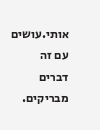אותי.עושים עם זה דברים מבריקים.